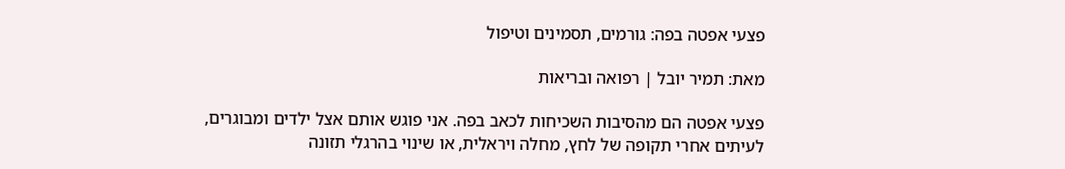פצעי אפטה בפה: גורמים, תסמינים וטיפול

מאת: תמיר יובל | רפואה ובריאות

פצעי אפטה הם מהסיבות השכיחות לכאב בפה. אני פוגש אותם אצל ילדים ומבוגרים, לעיתים אחרי תקופה של לחץ, מחלה ויראלית, או שינוי בהרגלי תזונה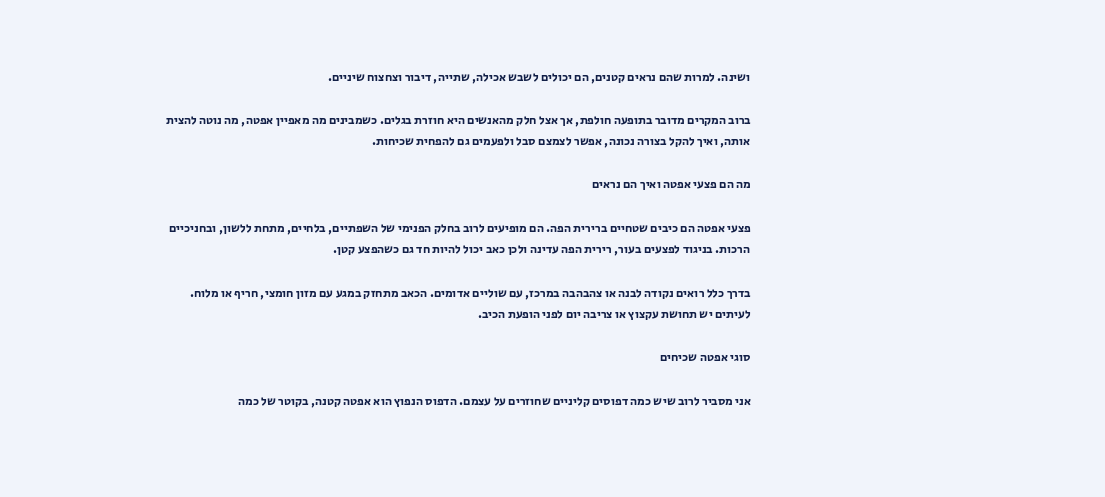ושינה. למרות שהם נראים קטנים, הם יכולים לשבש אכילה, שתייה, דיבור וצחצוח שיניים.

ברוב המקרים מדובר בתופעה חולפת, אך אצל חלק מהאנשים היא חוזרת בגלים. כשמבינים מה מאפיין אפטה, מה נוטה להצית אותה, ואיך להקל בצורה נכונה, אפשר לצמצם סבל ולפעמים גם להפחית שכיחות.

מה הם פצעי אפטה ואיך הם נראים

פצעי אפטה הם כיבים שטחיים ברירית הפה. הם מופיעים לרוב בחלק הפנימי של השפתיים, בלחיים, מתחת ללשון, ובחניכיים הרכות. בניגוד לפצעים בעור, רירית הפה עדינה ולכן כאב יכול להיות חד גם כשהפצע קטן.

בדרך כלל רואים נקודה לבנה או צהבהבה במרכז, עם שוליים אדומים. הכאב מתחזק במגע עם מזון חומצי, חריף או מלוח. לעיתים יש תחושת עקצוץ או צריבה יום לפני הופעת הכיב.

סוגי אפטה שכיחים

אני מסביר לרוב שיש כמה דפוסים קליניים שחוזרים על עצמם. הדפוס הנפוץ הוא אפטה קטנה, בקוטר של כמה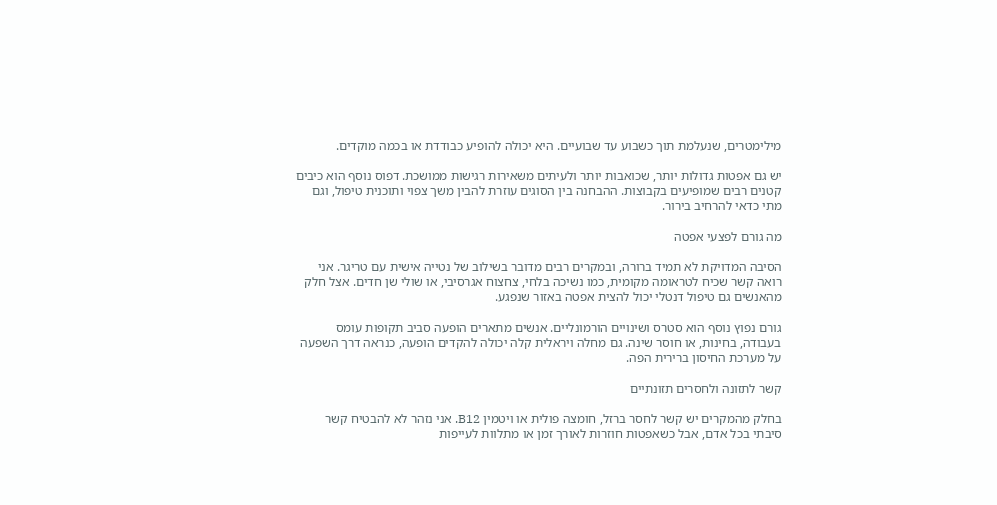מילימטרים, שנעלמת תוך כשבוע עד שבועיים. היא יכולה להופיע כבודדת או בכמה מוקדים.

יש גם אפטות גדולות יותר, שכואבות יותר ולעיתים משאירות רגישות ממושכת. דפוס נוסף הוא כיבים קטנים רבים שמופיעים בקבוצות. ההבחנה בין הסוגים עוזרת להבין משך צפוי ותוכנית טיפול, וגם מתי כדאי להרחיב בירור.

מה גורם לפצעי אפטה

הסיבה המדויקת לא תמיד ברורה, ובמקרים רבים מדובר בשילוב של נטייה אישית עם טריגר. אני רואה קשר שכיח לטראומה מקומית, כמו נשיכה בלחי, צחצוח אגרסיבי, או שולי שן חדים. אצל חלק מהאנשים גם טיפול דנטלי יכול להצית אפטה באזור שנפגע.

גורם נפוץ נוסף הוא סטרס ושינויים הורמונליים. אנשים מתארים הופעה סביב תקופות עומס בעבודה, בחינות, או חוסר שינה. גם מחלה ויראלית קלה יכולה להקדים הופעה, כנראה דרך השפעה על מערכת החיסון ברירית הפה.

קשר לתזונה ולחסרים תזונתיים

בחלק מהמקרים יש קשר לחסר ברזל, חומצה פולית או ויטמין B12. אני נזהר לא להבטיח קשר סיבתי בכל אדם, אבל כשאפטות חוזרות לאורך זמן או מתלוות לעייפות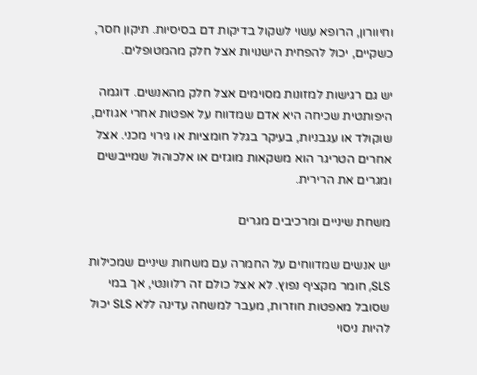וחיוורון, הרופא עשוי לשקול בדיקות דם בסיסיות. תיקון חסר, כשקיים, יכול להפחית הישנויות אצל חלק מהמטופלים.

יש גם רגישות למזונות מסוימים אצל חלק מהאנשים. דוגמה היפותטית שכיחה היא אדם שמדווח על אפטות אחרי אגוזים, שוקולד או עגבניות, בעיקר בגלל חומציות או גירוי מכני. אצל אחרים הטריגר הוא משקאות מוגזים או אלכוהול שמייבשים ומגרים את הרירית.

משחת שיניים ומרכיבים מגרים

יש אנשים שמדווחים על החמרה עם משחות שיניים שמכילות SLS, חומר מקציף נפוץ. לא אצל כולם זה רלוונטי, אך במי שסובל מאפטות חוזרות, מעבר למשחה עדינה ללא SLS יכול להיות ניסוי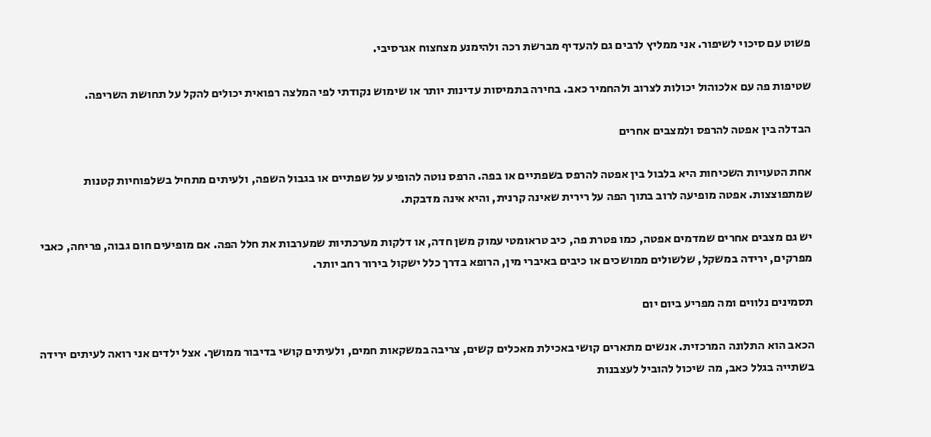פשוט עם סיכוי לשיפור. אני ממליץ לרבים גם להעדיף מברשת רכה ולהימנע מצחצוח אגרסיבי.

שטיפות פה עם אלכוהול יכולות לצרוב ולהחמיר כאב. בחירה בתמיסות עדינות יותר או שימוש נקודתי לפי המלצה רפואית יכולים להקל על תחושת השריפה.

הבדלה בין אפטה להרפס ולמצבים אחרים

אחת הטעויות השכיחות היא בלבול בין אפטה להרפס בשפתיים או בפה. הרפס נוטה להופיע על שפתיים או בגבול השפה, ולעיתים מתחיל בשלפוחיות קטנות שמתפוצצות. אפטה מופיעה לרוב בתוך הפה על רירית שאינה קרנית, והיא אינה מדבקת.

יש גם מצבים אחרים שמדמים אפטה, כמו פטרת פה, כיב טראומטי עמוק משן חדה, או דלקות מערכתיות שמערבות את חלל הפה. אם מופיעים חום גבוה, פריחה, כאבי מפרקים, ירידה במשקל, שלשולים ממושכים או כיבים באיברי מין, הרופא בדרך כלל ישקול בירור רחב יותר.

תסמינים נלווים ומה מפריע ביום יום

הכאב הוא התלונה המרכזית. אנשים מתארים קושי באכילת מאכלים קשים, צריבה במשקאות חמים, ולעיתים קושי בדיבור ממושך. אצל ילדים אני רואה לעיתים ירידה בשתייה בגלל כאב, מה שיכול להוביל לעצבנות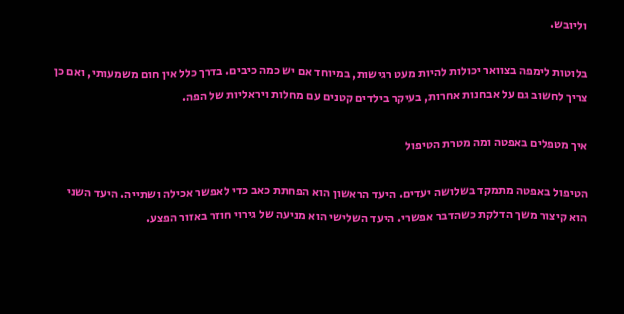וליובש.

בלוטות לימפה בצוואר יכולות להיות מעט רגישות, במיוחד אם יש כמה כיבים. בדרך כלל אין חום משמעותי, ואם כן צריך לחשוב גם על אבחנות אחרות, בעיקר בילדים קטנים עם מחלות ויראליות של הפה.

איך מטפלים באפטה ומה מטרת הטיפול

הטיפול באפטה מתמקד בשלושה יעדים. היעד הראשון הוא הפחתת כאב כדי לאפשר אכילה ושתייה. היעד השני הוא קיצור משך הדלקת כשהדבר אפשרי. היעד השלישי הוא מניעה של גירוי חוזר באזור הפצע.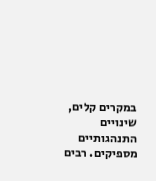במקרים קלים, שינויים התנהגותיים מספיקים. רבים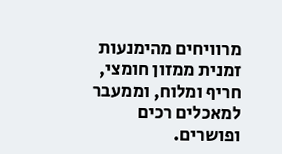מרוויחים מהימנעות זמנית ממזון חומצי, חריף ומלוח, וממעבר למאכלים רכים ופושרים.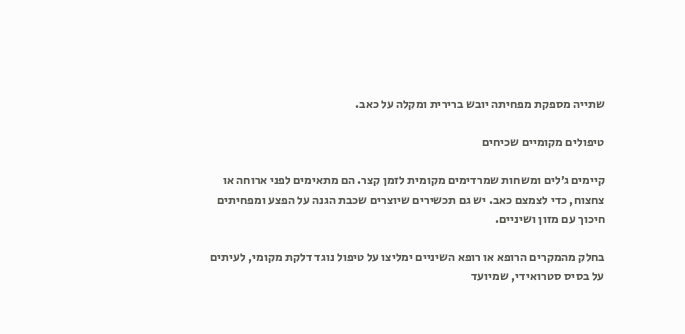שתייה מספקת מפחיתה יובש ברירית ומקלה על כאב.

טיפולים מקומיים שכיחים

קיימים ג׳לים ומשחות שמרדימים מקומית לזמן קצר. הם מתאימים לפני ארוחה או צחצוח, כדי לצמצם כאב. יש גם תכשירים שיוצרים שכבת הגנה על הפצע ומפחיתים חיכוך עם מזון ושיניים.

בחלק מהמקרים הרופא או רופא השיניים ימליצו על טיפול נוגד דלקת מקומי, לעיתים על בסיס סטרואידי, שמיועד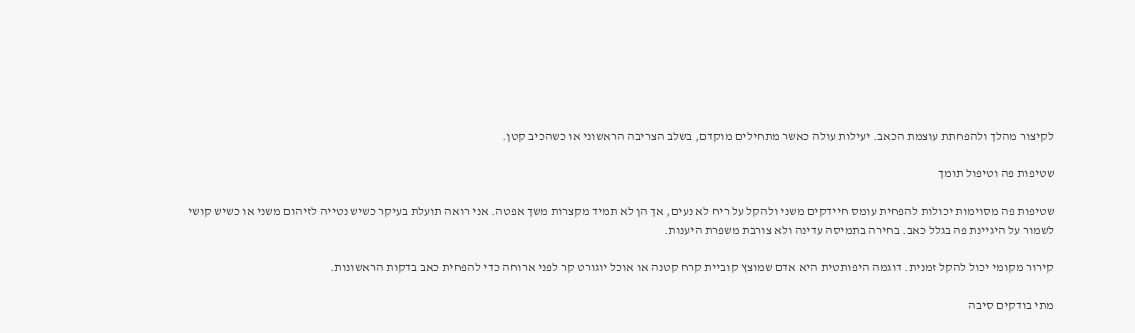לקיצור מהלך ולהפחתת עוצמת הכאב. יעילות עולה כאשר מתחילים מוקדם, בשלב הצריבה הראשוני או כשהכיב קטן.

שטיפות פה וטיפול תומך

שטיפות פה מסוימות יכולות להפחית עומס חיידקים משני ולהקל על ריח לא נעים, אך הן לא תמיד מקצרות משך אפטה. אני רואה תועלת בעיקר כשיש נטייה לזיהום משני או כשיש קושי לשמור על היגיינת פה בגלל כאב. בחירה בתמיסה עדינה ולא צורבת משפרת היענות.

קירור מקומי יכול להקל זמנית. דוגמה היפותטית היא אדם שמוצץ קוביית קרח קטנה או אוכל יוגורט קר לפני ארוחה כדי להפחית כאב בדקות הראשונות.

מתי בודקים סיבה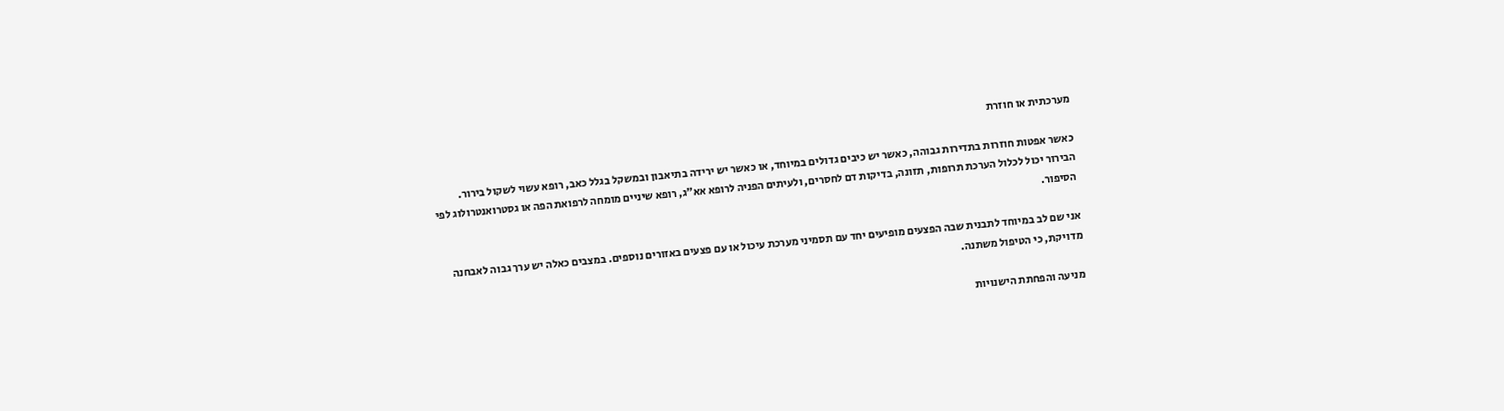מערכתית או חוזרת

כאשר אפטות חוזרות בתדירות גבוהה, כאשר יש כיבים גדולים במיוחד, או כאשר יש ירידה בתיאבון ובמשקל בגלל כאב, רופא עשוי לשקול בירור. הבירור יכול לכלול הערכת תרופות, תזונה, בדיקות דם לחסרים, ולעיתים הפניה לרופא אא״ג, רופא שיניים מומחה לרפואת הפה או גסטרואנטרולוג לפי הסיפור.

אני שם לב במיוחד לתבנית שבה הפצעים מופיעים יחד עם תסמיני מערכת עיכול או עם פצעים באזורים נוספים. במצבים כאלה יש ערך גבוה לאבחנה מדויקת, כי הטיפול משתנה.

מניעה והפחתת הישנויות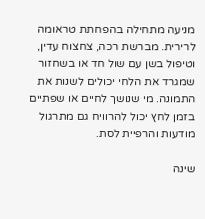מניעה מתחילה בהפחתת טראומה לרירית. מברשת רכה, צחצוח עדין, וטיפול בשן עם שול חד או בשחזור שמגרד את הלחי יכולים לשנות את התמונה. מי שנושך לחיים או שפתיים בזמן לחץ יכול להרוויח גם מתרגול מודעות והרפיית לסת.

שינה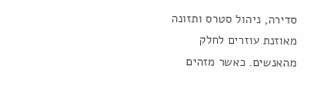סדירה, ניהול סטרס ותזונה מאוזנת עוזרים לחלק מהאנשים. כאשר מזהים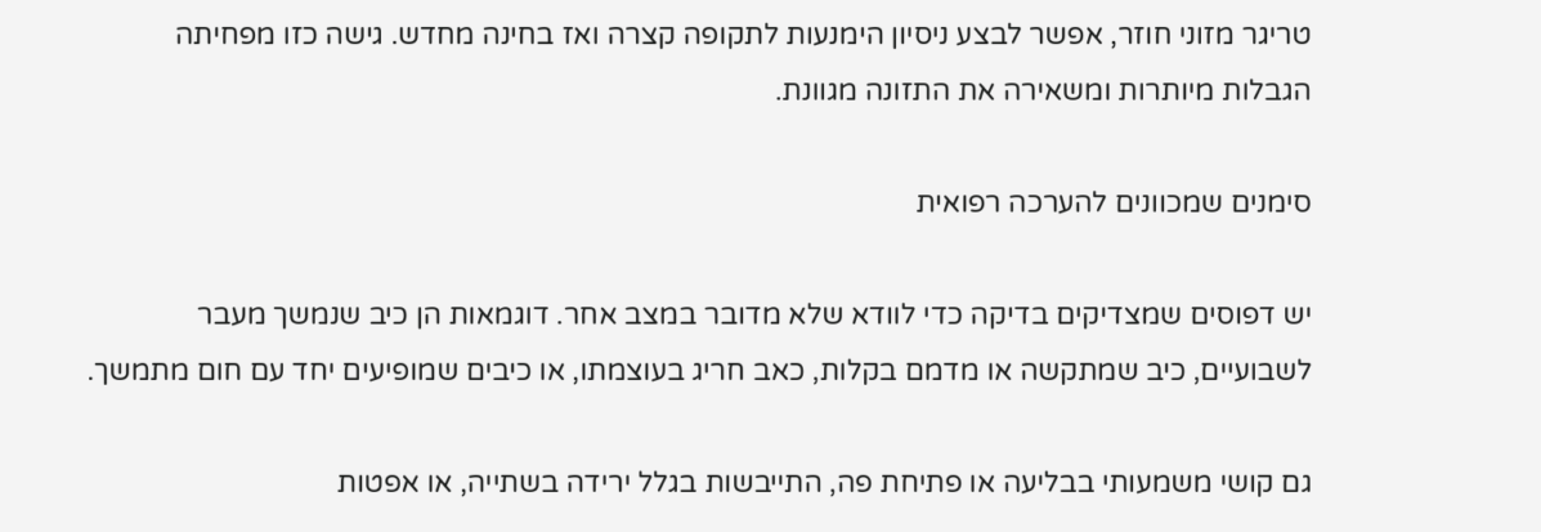טריגר מזוני חוזר, אפשר לבצע ניסיון הימנעות לתקופה קצרה ואז בחינה מחדש. גישה כזו מפחיתה הגבלות מיותרות ומשאירה את התזונה מגוונת.

סימנים שמכוונים להערכה רפואית

יש דפוסים שמצדיקים בדיקה כדי לוודא שלא מדובר במצב אחר. דוגמאות הן כיב שנמשך מעבר לשבועיים, כיב שמתקשה או מדמם בקלות, כאב חריג בעוצמתו, או כיבים שמופיעים יחד עם חום מתמשך.

גם קושי משמעותי בבליעה או פתיחת פה, התייבשות בגלל ירידה בשתייה, או אפטות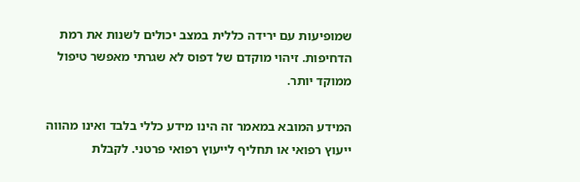שמופיעות עם ירידה כללית במצב יכולים לשנות את רמת הדחיפות. זיהוי מוקדם של דפוס לא שגרתי מאפשר טיפול ממוקד יותר.

המידע המובא במאמר זה הינו מידע כללי בלבד ואינו מהווה ייעוץ רפואי או תחליף לייעוץ רפואי פרטני. לקבלת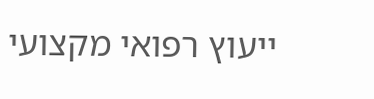ייעוץ רפואי מקצועי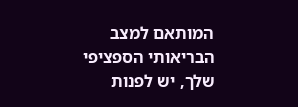המותאם למצב הבריאותי הספציפי שלך, יש לפנות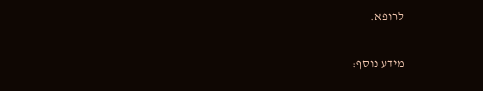לרופא.

מידע נוסף: